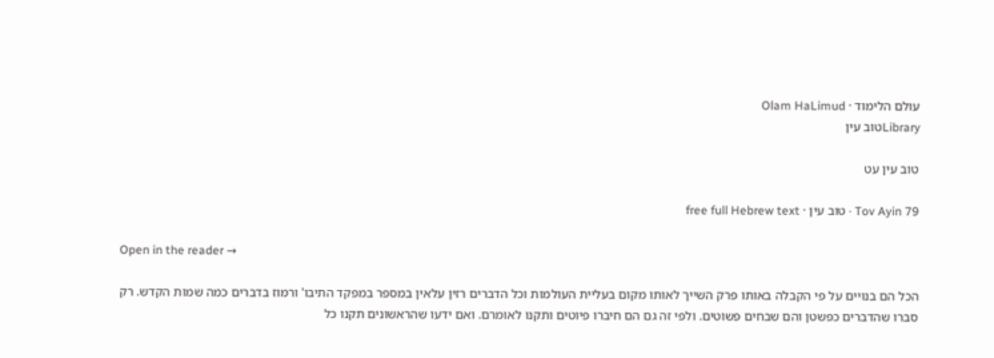עולם הלימוד · Olam HaLimud
Libraryטוב עין

טוב עין עט

Tov Ayin 79 · טוב עין · free full Hebrew text

Open in the reader →

הכל הם בנויים על פי הקבלה באותו פרק השייך לאותו מקום בעליית העולמות וכל הדברים רזין עלאין במספר במפקד התיבו' ורמוז בדברים כמה שמות הקדש. רק סברו שהדברים כפשטן והם שבחים פשוטים. ולפי זה גם הם חיברו פיוטים ותקנו לאומרם. ואם ידעו שהראשונים תקנו כל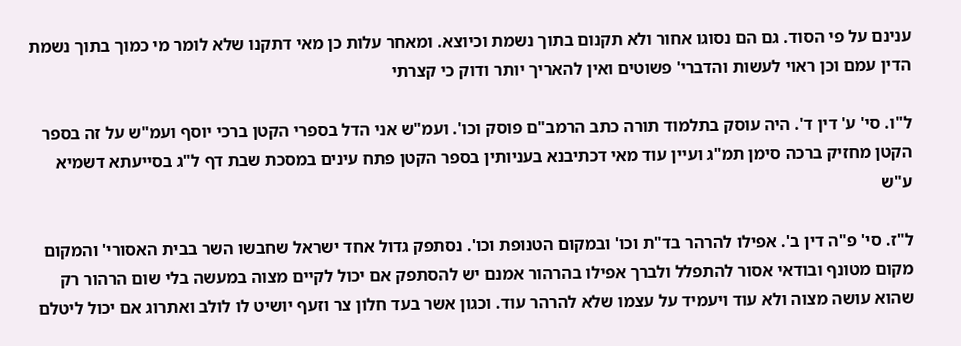ענינם על פי הסוד. גם הם נסוגו אחור ולא תקנום בתוך נשמת וכיוצא. ומאחר עלות כן מאי דתקנו שלא לומר מי כמוך בתוך נשמת הדין עמם וכן ראוי לעשות והדברי' פשוטים ואין להאריך יותר ודוק כי קצרתי

ל"ו. סי' ע' דין ד'. היה עוסק בתלמוד תורה כתב הרמב"ם פוסק וכו'. ועמ"ש אני הדל בספרי הקטן ברכי יוסף ועמ"ש על זה בספר הקטן מחזיק ברכה סימן תמ"ג ועיין עוד מאי דכתיבנא בעניותין בספר הקטן פתח עינים במסכת שבת דף ל"ג בסייעתא דשמיא ע"ש

ל"ז. סי' פ"ה דין ב'. אפילו להרהר בד"ת וכו' ובמקום הטנופת וכו'. נסתפק גדול אחד ישראל שחבשו השר בבית האסורי' והמקום מקום מטונף ובודאי אסור להתפלל ולברך אפילו בהרהור אמנם יש להסתפק אם יכול לקיים מצוה במעשה בלי שום הרהור רק שהוא עושה מצוה ולא עוד ויעמיד על עצמו שלא להרהר עוד. וכגון אשר בעד חלון צר וזעף יושיט לו לולב ואתרוג אם יכול ליטלם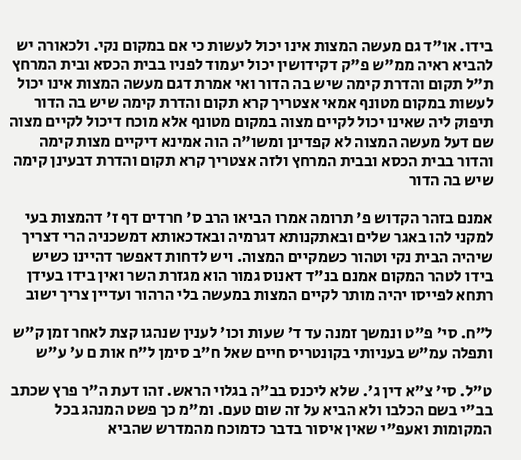בידו. או"ד גם מעשה המצות אינו יכול לעשות כי אם במקום נקי. ולכאורה יש להביא ראיה ממ"ש פ"ק דקידושין יכול יעמוד לפניו בבית הכסא ובית המרחץ ת"ל תקום והדרת קימה שיש בה הדור ואי אמרת דגם מעשה המצות אינו יכול לעשות במקום מטונף אמאי אצטריך קרא תקום והדרת קימה שיש בה הדור תיפוק ליה שאינו יכול לקיים מצוה במקום מטונף אלא מוכח דיכול לקיים מצוה שם דעל מעשה המצוה לא קפדינן ומשו"ה הוה אמינא דיקיים מצות קימה והדור בבית הכסא ובבית המרחץ ולזה אצטריך קרא תקום והדרת דבעינן קימה שיש בה הדור

אמנם בזהר הקדוש פ' תרומה אמרו הביאו הרב ס' חרדים דף ז' דהמצות בעי למקני להו באגר שלים ובאתקנותא דגרמיה ובאדכאותא דמשכניה הרי דצריך שיהיה הבית נקי וטהור כשמקיים המצוה. ויש לדחות דאפשר דהיינו כשיש בידו לטהר המקום אמנם בנ"ד דאנוס גמור הוא מגזרת השר ואין בידו בעידן רתחא לפייסו יהיה מותר לקיים המצות במעשה בלי הרהור ועדיין צריך ישוב

ל"ח. סי' פ"ט ונמשך זמנה עד ד' שעות וכו' לענין שנהגו קצת לאחר זמן ק"ש ותפלה עמ"ש בעניותי בקונטריס חיים שאל ח"ב סימן ל"ח אות ם ע' ע"ש

ט"ל. סי' צ"א דין ג'. שלא ליכנס בב"ה בגלוי הראש. זהו דעת ה"ר פרץ שכתב בב"י בשם הכלבו ולא הביא על זה שום טעם. ומ"מ כך פשט המנהג בכל המקומות ואעפ"י שאין איסור בדבר כדמוכח מהמדרש שהביא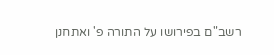רשב"ם בפירושו על התורה פ' ואתחנן